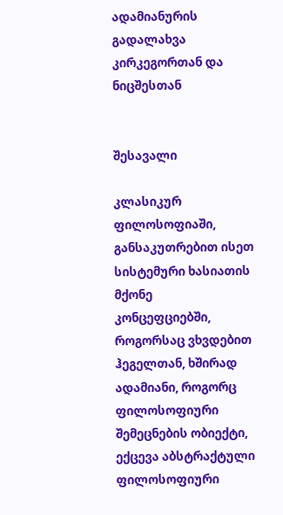ადამიანურის გადალახვა კირკეგორთან და ნიცშესთან


შესავალი

კლასიკურ ფილოსოფიაში, განსაკუთრებით ისეთ სისტემური ხასიათის მქონე
კონცეფციებში, როგორსაც ვხვდებით ჰეგელთან, ხშირად ადამიანი, როგორც
ფილოსოფიური შემეცნების ობიექტი, ექცევა აბსტრაქტული ფილოსოფიური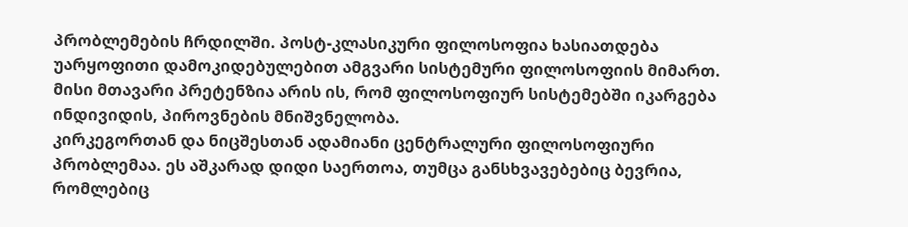პრობლემების ჩრდილში. პოსტ-კლასიკური ფილოსოფია ხასიათდება
უარყოფითი დამოკიდებულებით ამგვარი სისტემური ფილოსოფიის მიმართ.
მისი მთავარი პრეტენზია არის ის, რომ ფილოსოფიურ სისტემებში იკარგება
ინდივიდის, პიროვნების მნიშვნელობა.
კირკეგორთან და ნიცშესთან ადამიანი ცენტრალური ფილოსოფიური
პრობლემაა. ეს აშკარად დიდი საერთოა, თუმცა განსხვავებებიც ბევრია,
რომლებიც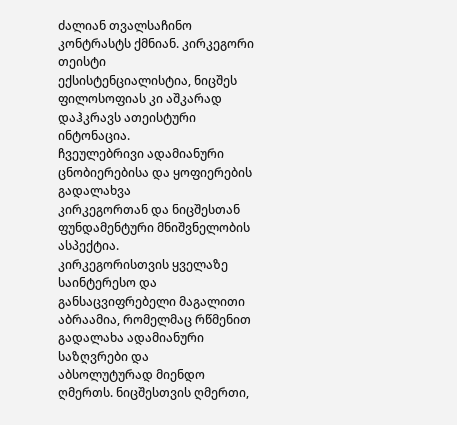ძალიან თვალსაჩინო კონტრასტს ქმნიან. კირკეგორი თეისტი
ექსისტენციალისტია, ნიცშეს ფილოსოფიას კი აშკარად დაჰკრავს ათეისტური
ინტონაცია.
ჩვეულებრივი ადამიანური ცნობიერებისა და ყოფიერების გადალახვა
კირკეგორთან და ნიცშესთან ფუნდამენტური მნიშვნელობის ასპექტია.
კირკეგორისთვის ყველაზე საინტერესო და განსაცვიფრებელი მაგალითი
აბრაამია, რომელმაც რწმენით გადალახა ადამიანური საზღვრები და
აბსოლუტურად მიენდო ღმერთს. ნიცშესთვის ღმერთი,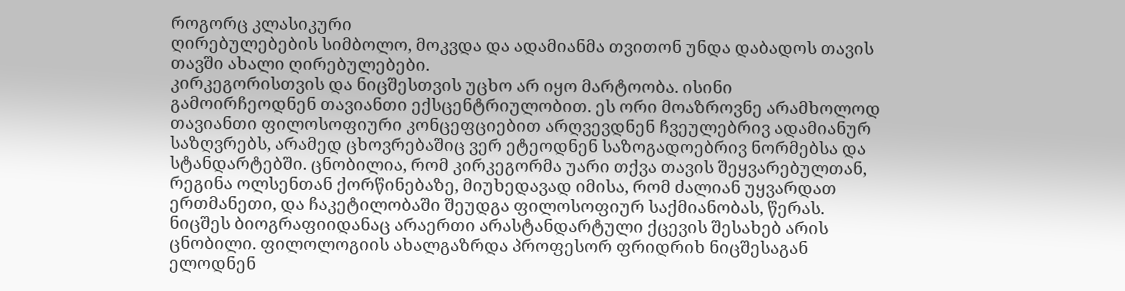როგორც კლასიკური
ღირებულებების სიმბოლო, მოკვდა და ადამიანმა თვითონ უნდა დაბადოს თავის
თავში ახალი ღირებულებები.
კირკეგორისთვის და ნიცშესთვის უცხო არ იყო მარტოობა. ისინი
გამოირჩეოდნენ თავიანთი ექსცენტრიულობით. ეს ორი მოაზროვნე არამხოლოდ
თავიანთი ფილოსოფიური კონცეფციებით არღვევდნენ ჩვეულებრივ ადამიანურ
საზღვრებს, არამედ ცხოვრებაშიც ვერ ეტეოდნენ საზოგადოებრივ ნორმებსა და
სტანდარტებში. ცნობილია, რომ კირკეგორმა უარი თქვა თავის შეყვარებულთან,
რეგინა ოლსენთან ქორწინებაზე, მიუხედავად იმისა, რომ ძალიან უყვარდათ
ერთმანეთი, და ჩაკეტილობაში შეუდგა ფილოსოფიურ საქმიანობას, წერას.
ნიცშეს ბიოგრაფიიდანაც არაერთი არასტანდარტული ქცევის შესახებ არის
ცნობილი. ფილოლოგიის ახალგაზრდა პროფესორ ფრიდრიხ ნიცშესაგან
ელოდნენ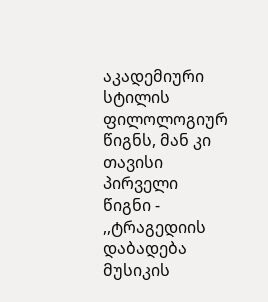აკადემიური სტილის ფილოლოგიურ წიგნს, მან კი თავისი პირველი
წიგნი - ,,ტრაგედიის დაბადება მუსიკის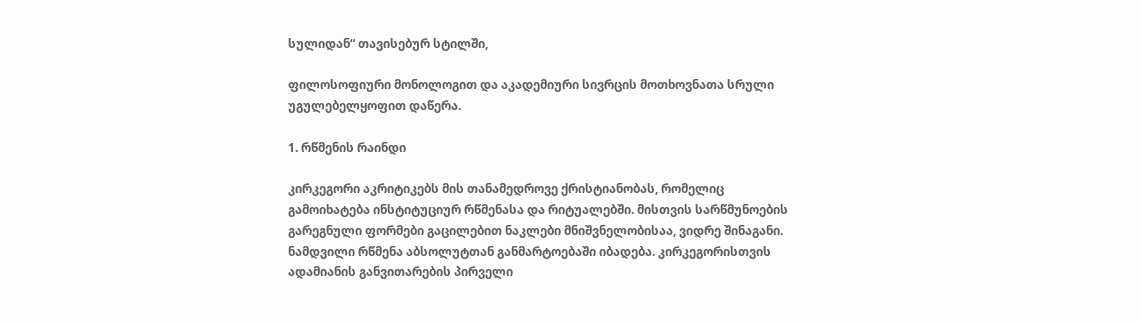სულიდან“ თავისებურ სტილში,

ფილოსოფიური მონოლოგით და აკადემიური სივრცის მოთხოვნათა სრული
უგულებელყოფით დაწერა.

1. რწმენის რაინდი

კირკეგორი აკრიტიკებს მის თანამედროვე ქრისტიანობას, რომელიც
გამოიხატება ინსტიტუციურ რწმენასა და რიტუალებში. მისთვის სარწმუნოების
გარეგნული ფორმები გაცილებით ნაკლები მნიშვნელობისაა, ვიდრე შინაგანი.
ნამდვილი რწმენა აბსოლუტთან განმარტოებაში იბადება. კირკეგორისთვის
ადამიანის განვითარების პირველი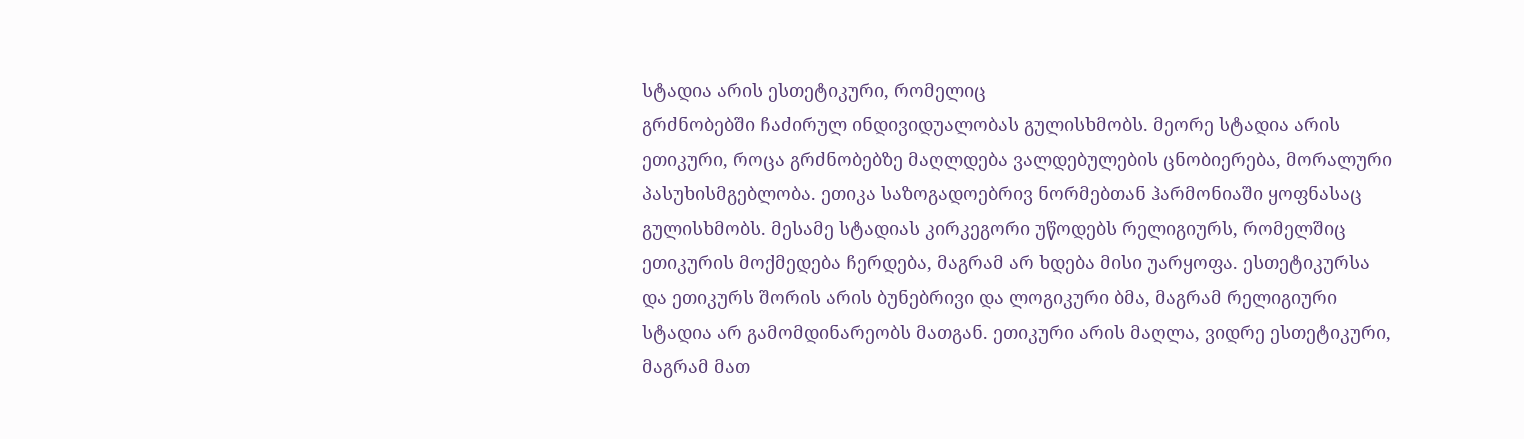სტადია არის ესთეტიკური, რომელიც
გრძნობებში ჩაძირულ ინდივიდუალობას გულისხმობს. მეორე სტადია არის
ეთიკური, როცა გრძნობებზე მაღლდება ვალდებულების ცნობიერება, მორალური
პასუხისმგებლობა. ეთიკა საზოგადოებრივ ნორმებთან ჰარმონიაში ყოფნასაც
გულისხმობს. მესამე სტადიას კირკეგორი უწოდებს რელიგიურს, რომელშიც
ეთიკურის მოქმედება ჩერდება, მაგრამ არ ხდება მისი უარყოფა. ესთეტიკურსა
და ეთიკურს შორის არის ბუნებრივი და ლოგიკური ბმა, მაგრამ რელიგიური
სტადია არ გამომდინარეობს მათგან. ეთიკური არის მაღლა, ვიდრე ესთეტიკური,
მაგრამ მათ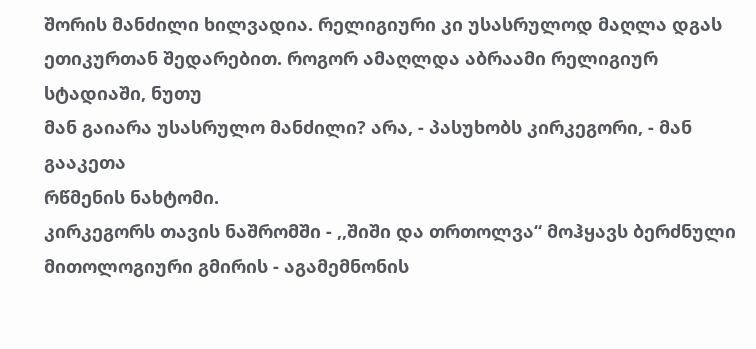შორის მანძილი ხილვადია. რელიგიური კი უსასრულოდ მაღლა დგას
ეთიკურთან შედარებით. როგორ ამაღლდა აბრაამი რელიგიურ სტადიაში, ნუთუ
მან გაიარა უსასრულო მანძილი? არა, - პასუხობს კირკეგორი, - მან გააკეთა
რწმენის ნახტომი.
კირკეგორს თავის ნაშრომში - ,,შიში და თრთოლვა“ მოჰყავს ბერძნული
მითოლოგიური გმირის - აგამემნონის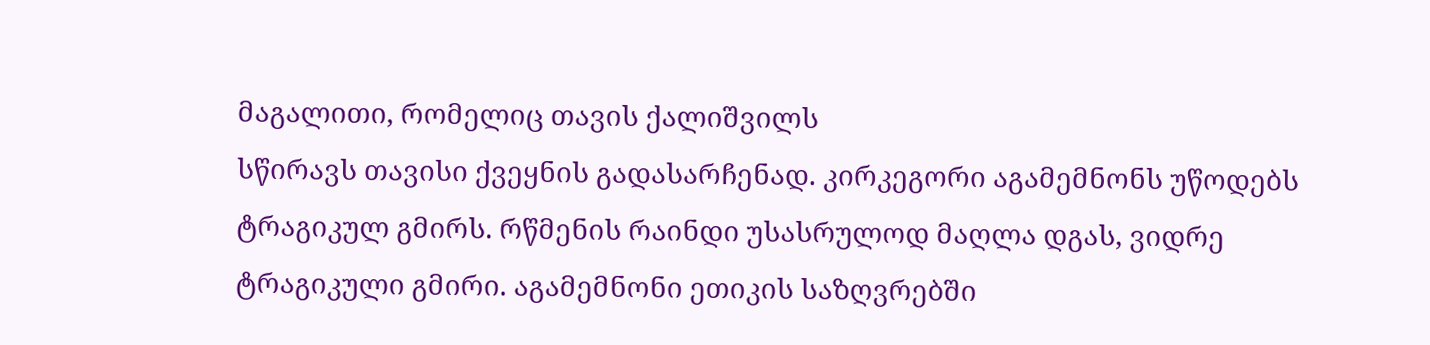მაგალითი, რომელიც თავის ქალიშვილს
სწირავს თავისი ქვეყნის გადასარჩენად. კირკეგორი აგამემნონს უწოდებს
ტრაგიკულ გმირს. რწმენის რაინდი უსასრულოდ მაღლა დგას, ვიდრე
ტრაგიკული გმირი. აგამემნონი ეთიკის საზღვრებში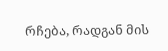რჩება, რადგან მის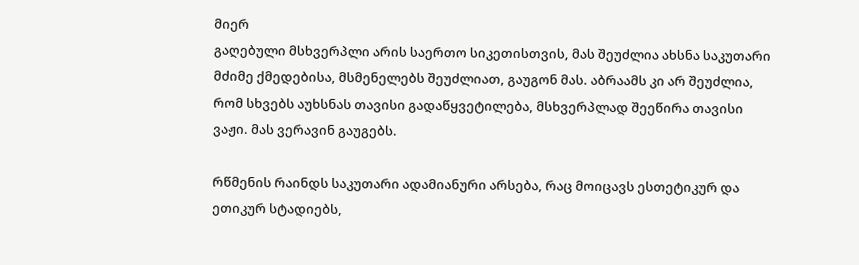მიერ
გაღებული მსხვერპლი არის საერთო სიკეთისთვის, მას შეუძლია ახსნა საკუთარი
მძიმე ქმედებისა, მსმენელებს შეუძლიათ, გაუგონ მას. აბრაამს კი არ შეუძლია,
რომ სხვებს აუხსნას თავისი გადაწყვეტილება, მსხვერპლად შეეწირა თავისი
ვაჟი. მას ვერავინ გაუგებს.

რწმენის რაინდს საკუთარი ადამიანური არსება, რაც მოიცავს ესთეტიკურ და
ეთიკურ სტადიებს,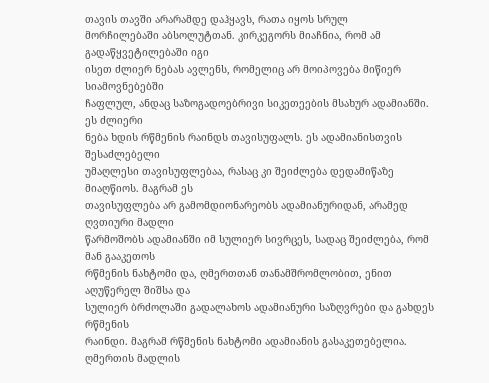თავის თავში არარამდე დაჰყავს, რათა იყოს სრულ
მორჩილებაში აბსოლუტთან. კირკეგორს მიაჩნია, რომ ამ გადაწყვეტილებაში იგი
ისეთ ძლიერ ნებას ავლენს, რომელიც არ მოიპოვება მიწიერ სიამოვნებებში
ჩაფლულ, ანდაც საზოგადოებრივი სიკეთეების მსახურ ადამიანში. ეს ძლიერი
ნება ხდის რწმენის რაინდს თავისუფალს. ეს ადამიანისთვის შესაძლებელი
უმაღლესი თავისუფლებაა, რასაც კი შეიძლება დედამიწაზე მიაღწიოს. მაგრამ ეს
თავისუფლება არ გამომდიონარეობს ადამიანურიდან, არამედ ღვთიური მადლი
წარმოშობს ადამიანში იმ სულიერ სივრცეს, სადაც შეიძლება, რომ მან გააკეთოს
რწმენის ნახტომი და, ღმერთთან თანამშრომლობით, ენით აღუწერელ შიშსა და
სულიერ ბრძოლაში გადალახოს ადამიანური საზღვრები და გახდეს რწმენის
რაინდი. მაგრამ რწმენის ნახტომი ადამიანის გასაკეთებელია. ღმერთის მადლის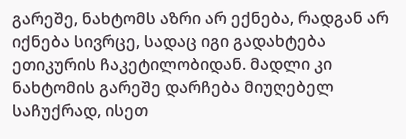გარეშე, ნახტომს აზრი არ ექნება, რადგან არ იქნება სივრცე, სადაც იგი გადახტება
ეთიკურის ჩაკეტილობიდან. მადლი კი ნახტომის გარეშე დარჩება მიუღებელ
საჩუქრად, ისეთ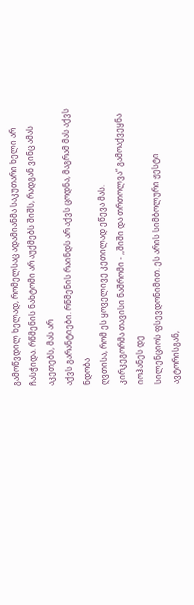გამოწვდილ ხელად, რომელსაც ადამიანმა საკუთარი ხელი არ
ჩასჭიდა. რწმენის ნახტომი არ აუქმებს შიშს, რადგან ვინც ამას აკეთებს, მას არ
აქვს გარანტიები. რწმენის რაინდს არ აქვს ცოდნა, მაგრამ მას აქვს ნდობა
ღვთისა, რომ ეს ყოველივე კეთილად ეწევა მას.
კირკეგორმა თავისი ნაშრომი - ,,შიში და თრთოლვა“ გამოაქვეყნა იოჰანეს დე
სილენციოს ფსევდონიმით. ეს არის სიმბოლური ჟესტი ავტორისგან,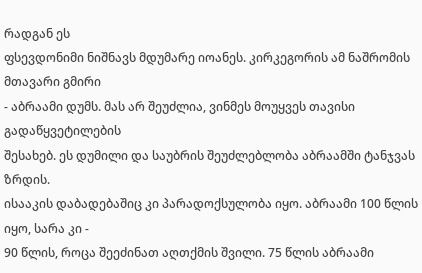რადგან ეს
ფსევდონიმი ნიშნავს მდუმარე იოანეს. კირკეგორის ამ ნაშრომის მთავარი გმირი
- აბრაამი დუმს. მას არ შეუძლია, ვინმეს მოუყვეს თავისი გადაწყვეტილების
შესახებ. ეს დუმილი და საუბრის შეუძლებლობა აბრაამში ტანჯვას ზრდის.
ისააკის დაბადებაშიც კი პარადოქსულობა იყო. აბრაამი 100 წლის იყო, სარა კი -
90 წლის, როცა შეეძინათ აღთქმის შვილი. 75 წლის აბრაამი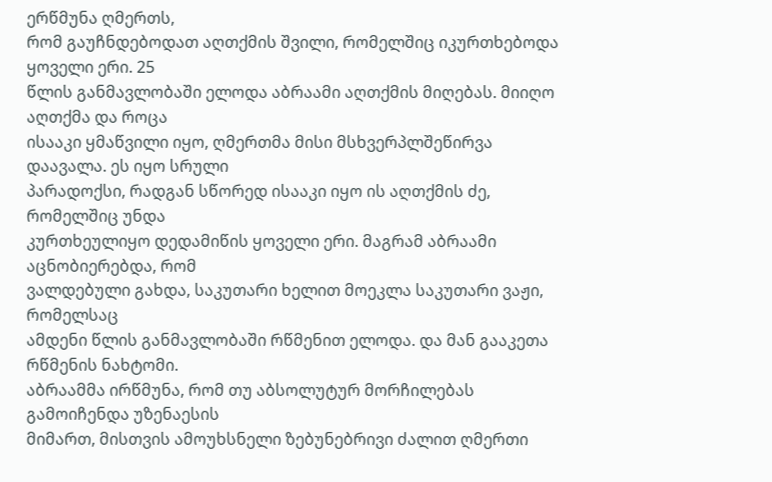ერწმუნა ღმერთს,
რომ გაუჩნდებოდათ აღთქმის შვილი, რომელშიც იკურთხებოდა ყოველი ერი. 25
წლის განმავლობაში ელოდა აბრაამი აღთქმის მიღებას. მიიღო აღთქმა და როცა
ისააკი ყმაწვილი იყო, ღმერთმა მისი მსხვერპლშეწირვა დაავალა. ეს იყო სრული
პარადოქსი, რადგან სწორედ ისააკი იყო ის აღთქმის ძე, რომელშიც უნდა
კურთხეულიყო დედამიწის ყოველი ერი. მაგრამ აბრაამი აცნობიერებდა, რომ
ვალდებული გახდა, საკუთარი ხელით მოეკლა საკუთარი ვაჟი, რომელსაც
ამდენი წლის განმავლობაში რწმენით ელოდა. და მან გააკეთა რწმენის ნახტომი.
აბრაამმა ირწმუნა, რომ თუ აბსოლუტურ მორჩილებას გამოიჩენდა უზენაესის
მიმართ, მისთვის ამოუხსნელი ზებუნებრივი ძალით ღმერთი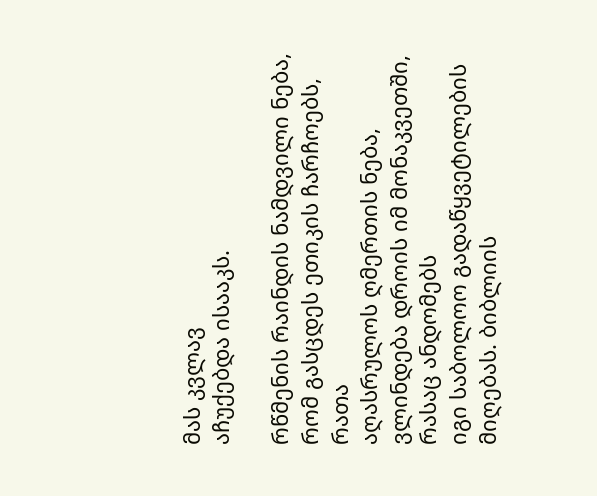მას კვლავ
აჩუქებდა ისააკს.

რწმენის რაინდის ნამდვილი ნება, რომ გასცდეს ეთიკის ჩარჩოებს, რათა
აღასრულოს ღმერთის ნება, ვლინდება დროის იმ მონაკვეთში, რასაც ანდომებს
იგი საბოლოო გადაწყვეტილების მიღებას. ბიბლიის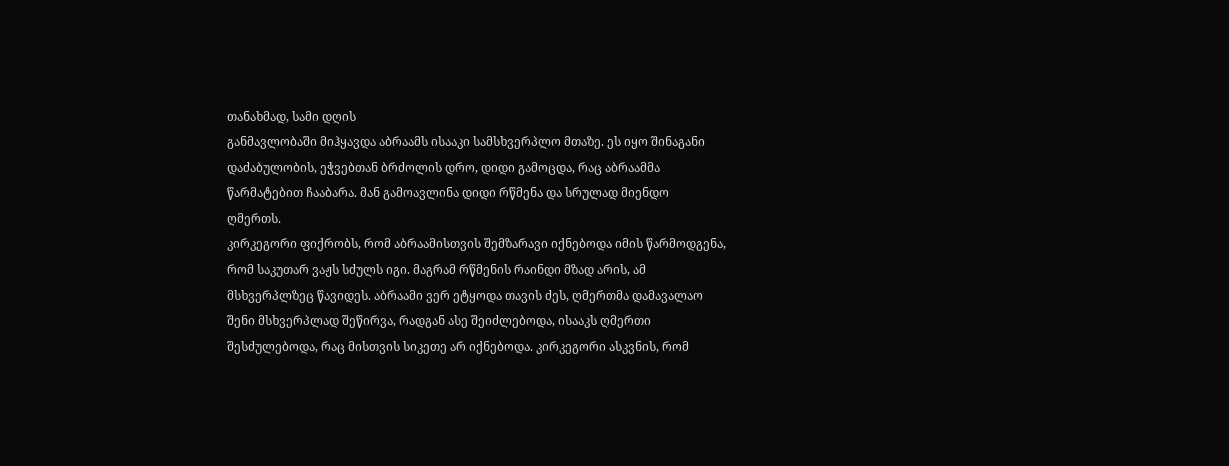თანახმად, სამი დღის
განმავლობაში მიჰყავდა აბრაამს ისააკი სამსხვერპლო მთაზე. ეს იყო შინაგანი
დაძაბულობის, ეჭვებთან ბრძოლის დრო, დიდი გამოცდა, რაც აბრაამმა
წარმატებით ჩააბარა. მან გამოავლინა დიდი რწმენა და სრულად მიენდო
ღმერთს.
კირკეგორი ფიქრობს, რომ აბრაამისთვის შემზარავი იქნებოდა იმის წარმოდგენა,
რომ საკუთარ ვაჟს სძულს იგი. მაგრამ რწმენის რაინდი მზად არის, ამ
მსხვერპლზეც წავიდეს. აბრაამი ვერ ეტყოდა თავის ძეს, ღმერთმა დამავალაო
შენი მსხვერპლად შეწირვა, რადგან ასე შეიძლებოდა, ისააკს ღმერთი
შესძულებოდა, რაც მისთვის სიკეთე არ იქნებოდა. კირკეგორი ასკვნის, რომ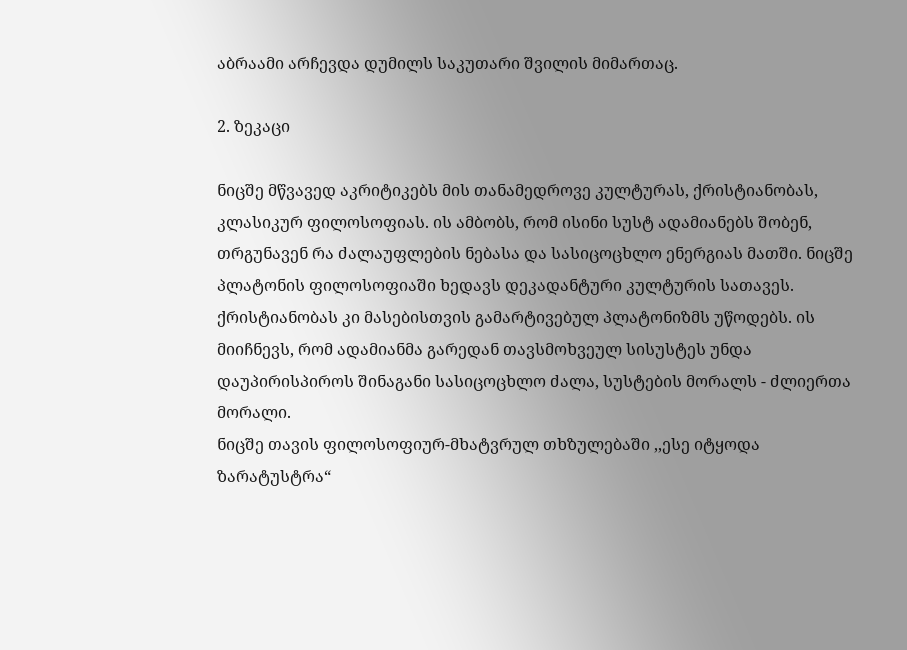აბრაამი არჩევდა დუმილს საკუთარი შვილის მიმართაც.

2. ზეკაცი

ნიცშე მწვავედ აკრიტიკებს მის თანამედროვე კულტურას, ქრისტიანობას,
კლასიკურ ფილოსოფიას. ის ამბობს, რომ ისინი სუსტ ადამიანებს შობენ,
თრგუნავენ რა ძალაუფლების ნებასა და სასიცოცხლო ენერგიას მათში. ნიცშე
პლატონის ფილოსოფიაში ხედავს დეკადანტური კულტურის სათავეს.
ქრისტიანობას კი მასებისთვის გამარტივებულ პლატონიზმს უწოდებს. ის
მიიჩნევს, რომ ადამიანმა გარედან თავსმოხვეულ სისუსტეს უნდა
დაუპირისპიროს შინაგანი სასიცოცხლო ძალა, სუსტების მორალს - ძლიერთა
მორალი.
ნიცშე თავის ფილოსოფიურ-მხატვრულ თხზულებაში ,,ესე იტყოდა
ზარატუსტრა“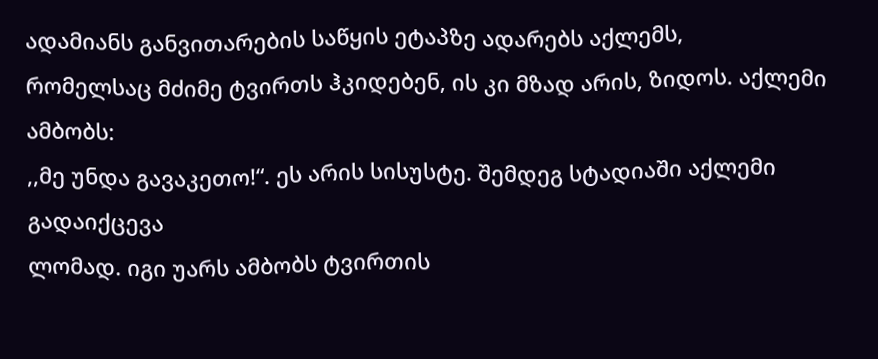ადამიანს განვითარების საწყის ეტაპზე ადარებს აქლემს,
რომელსაც მძიმე ტვირთს ჰკიდებენ, ის კი მზად არის, ზიდოს. აქლემი ამბობს:
,,მე უნდა გავაკეთო!“. ეს არის სისუსტე. შემდეგ სტადიაში აქლემი გადაიქცევა
ლომად. იგი უარს ამბობს ტვირთის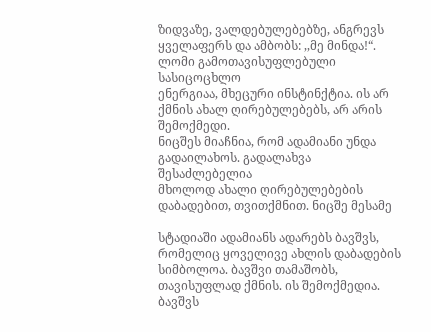ზიდვაზე, ვალდებულებებზე, ანგრევს
ყველაფერს და ამბობს: ,,მე მინდა!“. ლომი გამოთავისუფლებული სასიცოცხლო
ენერგიაა, მხეცური ინსტინქტია. ის არ ქმნის ახალ ღირებულებებს, არ არის
შემოქმედი.
ნიცშეს მიაჩნია, რომ ადამიანი უნდა გადაილახოს. გადალახვა შესაძლებელია
მხოლოდ ახალი ღირებულებების დაბადებით, თვითქმნით. ნიცშე მესამე

სტადიაში ადამიანს ადარებს ბავშვს, რომელიც ყოველივე ახლის დაბადების
სიმბოლოა. ბავშვი თამაშობს, თავისუფლად ქმნის. ის შემოქმედია. ბავშვს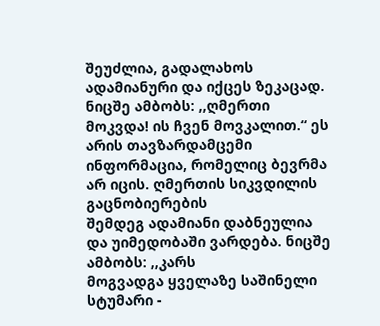შეუძლია, გადალახოს ადამიანური და იქცეს ზეკაცად.
ნიცშე ამბობს: ,,ღმერთი მოკვდა! ის ჩვენ მოვკალით.“ ეს არის თავზარდამცემი
ინფორმაცია, რომელიც ბევრმა არ იცის. ღმერთის სიკვდილის გაცნობიერების
შემდეგ ადამიანი დაბნეულია და უიმედობაში ვარდება. ნიცშე ამბობს: ,,კარს
მოგვადგა ყველაზე საშინელი სტუმარი -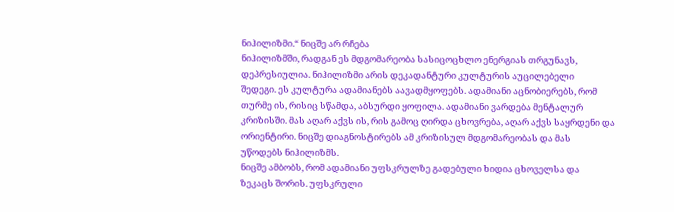ნიჰილიზმი.“ ნიცშე არ რჩება
ნიჰილიზმში, რადგან ეს მდგომარეობა სასიცოცხლო ენერგიას თრგუნავს,
დეპრესიულია. ნიჰილიზმი არის დეკადანტური კულტურის აუცილებელი
შედეგი. ეს კულტურა ადამიანებს აავადმყოფებს. ადამიანი აცნობიერებს, რომ
თურმე ის, რისიც სწამდა, აბსურდი ყოფილა. ადამიანი ვარდება მენტალურ
კრიზისში. მას აღარ აქვს ის, რის გამოც ღირდა ცხოვრება, აღარ აქვს საყრდენი და
ორიენტირი. ნიცშე დიაგნოსტირებს ამ კრიზისულ მდგომარეობას და მას
უწოდებს ნიჰილიზმს.
ნიცშე ამბობს, რომ ადამიანი უფსკრულზე გადებული ხიდია ცხოველსა და
ზეკაცს შორის. უფსკრული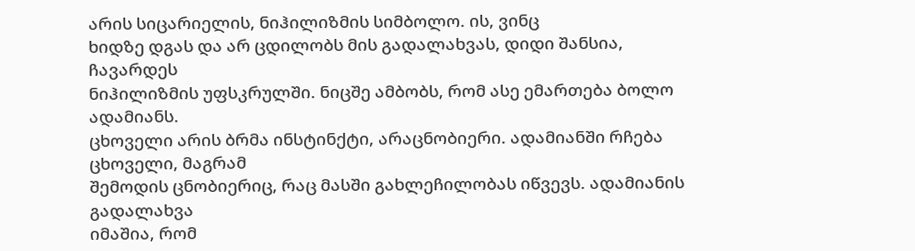არის სიცარიელის, ნიჰილიზმის სიმბოლო. ის, ვინც
ხიდზე დგას და არ ცდილობს მის გადალახვას, დიდი შანსია, ჩავარდეს
ნიჰილიზმის უფსკრულში. ნიცშე ამბობს, რომ ასე ემართება ბოლო ადამიანს.
ცხოველი არის ბრმა ინსტინქტი, არაცნობიერი. ადამიანში რჩება ცხოველი, მაგრამ
შემოდის ცნობიერიც, რაც მასში გახლეჩილობას იწვევს. ადამიანის გადალახვა
იმაშია, რომ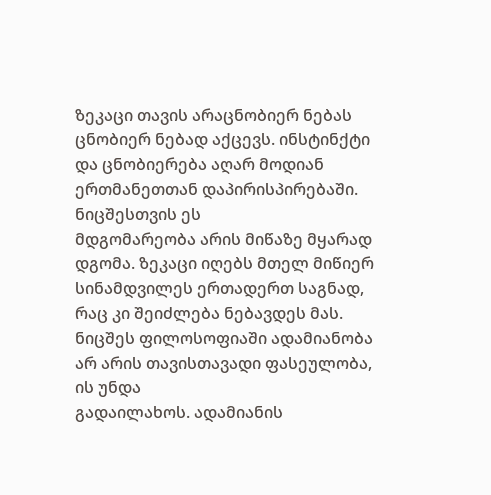ზეკაცი თავის არაცნობიერ ნებას ცნობიერ ნებად აქცევს. ინსტინქტი
და ცნობიერება აღარ მოდიან ერთმანეთთან დაპირისპირებაში. ნიცშესთვის ეს
მდგომარეობა არის მიწაზე მყარად დგომა. ზეკაცი იღებს მთელ მიწიერ
სინამდვილეს ერთადერთ საგნად, რაც კი შეიძლება ნებავდეს მას.
ნიცშეს ფილოსოფიაში ადამიანობა არ არის თავისთავადი ფასეულობა, ის უნდა
გადაილახოს. ადამიანის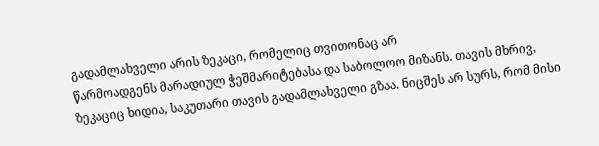გადამლახველი არის ზეკაცი, რომელიც თვითონაც არ
წარმოადგენს მარადიულ ჭეშმარიტებასა და საბოლოო მიზანს. თავის მხრივ,
ზეკაციც ხიდია, საკუთარი თავის გადამლახველი გზაა. ნიცშეს არ სურს, რომ მისი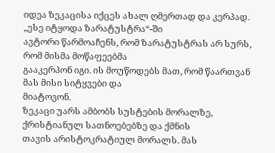იდეა ზეკაცისა იქცეს ახალ ღმერთად და კერპად. ,,ესე იტყოდა ზარატუსტრა“-ში
ავტორი წარმოაჩენს, რომ ზარატუსტრას არ სურს, რომ მისმა მოწაფეებმა
გააკერპონ იგი. ის მოუწოდებს მათ, რომ წაართვან მას მისი სიტყვები და
მიატოვონ.
ზეკაცი უარს ამბობს სუსტების მორალზე, ქრისტიანულ სათნოებებზე და ქმნის
თავის არისტოკრატიულ მორალს. მას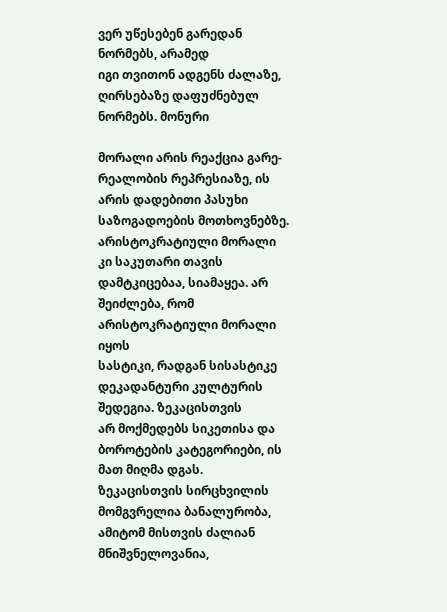ვერ უწესებენ გარედან ნორმებს, არამედ
იგი თვითონ ადგენს ძალაზე, ღირსებაზე დაფუძნებულ ნორმებს. მონური

მორალი არის რეაქცია გარე-რეალობის რეპრესიაზე, ის არის დადებითი პასუხი
საზოგადოების მოთხოვნებზე. არისტოკრატიული მორალი კი საკუთარი თავის
დამტკიცებაა, სიამაყეა. არ შეიძლება, რომ არისტოკრატიული მორალი იყოს
სასტიკი, რადგან სისასტიკე დეკადანტური კულტურის შედეგია. ზეკაცისთვის
არ მოქმედებს სიკეთისა და ბოროტების კატეგორიები, ის მათ მიღმა დგას.
ზეკაცისთვის სირცხვილის მომგვრელია ბანალურობა, ამიტომ მისთვის ძალიან
მნიშვნელოვანია,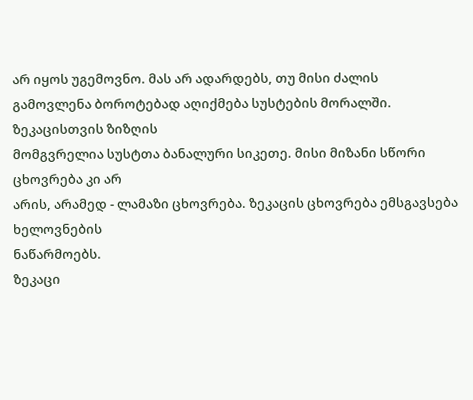არ იყოს უგემოვნო. მას არ ადარდებს, თუ მისი ძალის
გამოვლენა ბოროტებად აღიქმება სუსტების მორალში. ზეკაცისთვის ზიზღის
მომგვრელია სუსტთა ბანალური სიკეთე. მისი მიზანი სწორი ცხოვრება კი არ
არის, არამედ - ლამაზი ცხოვრება. ზეკაცის ცხოვრება ემსგავსება ხელოვნების
ნაწარმოებს.
ზეკაცი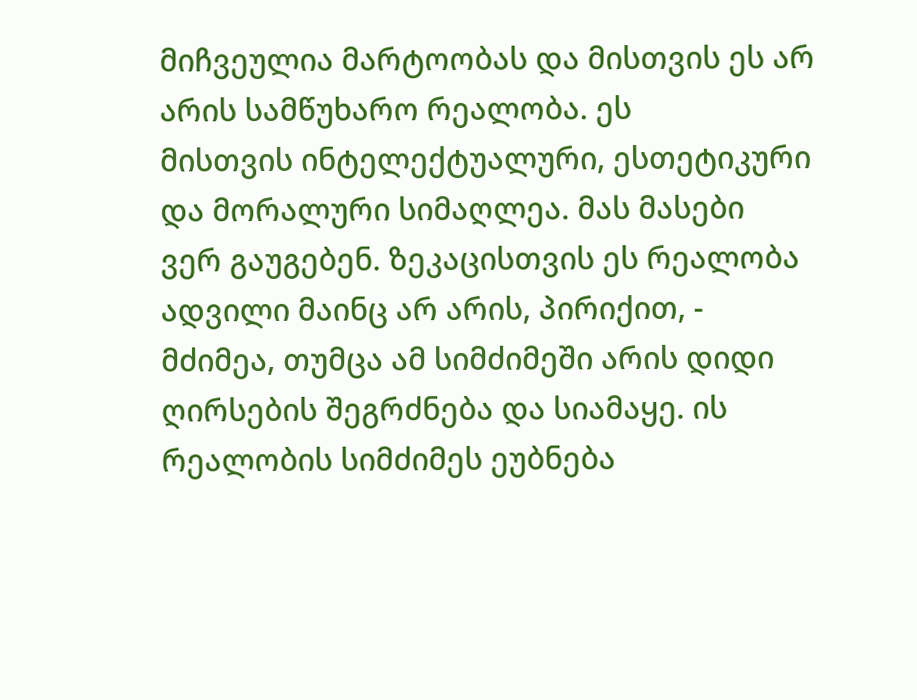მიჩვეულია მარტოობას და მისთვის ეს არ არის სამწუხარო რეალობა. ეს
მისთვის ინტელექტუალური, ესთეტიკური და მორალური სიმაღლეა. მას მასები
ვერ გაუგებენ. ზეკაცისთვის ეს რეალობა ადვილი მაინც არ არის, პირიქით, -
მძიმეა, თუმცა ამ სიმძიმეში არის დიდი ღირსების შეგრძნება და სიამაყე. ის
რეალობის სიმძიმეს ეუბნება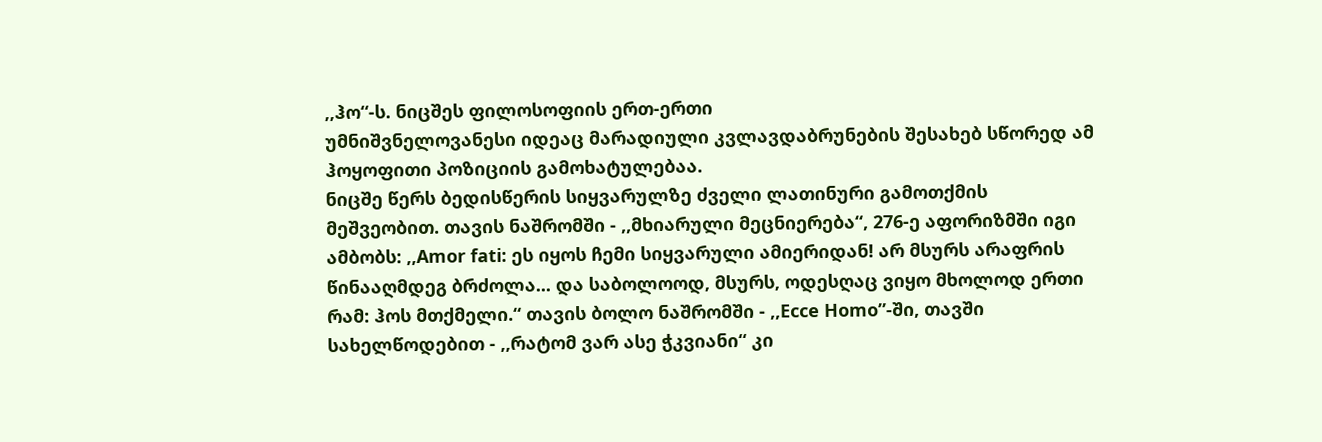,,ჰო“-ს. ნიცშეს ფილოსოფიის ერთ-ერთი
უმნიშვნელოვანესი იდეაც მარადიული კვლავდაბრუნების შესახებ სწორედ ამ
ჰოყოფითი პოზიციის გამოხატულებაა.
ნიცშე წერს ბედისწერის სიყვარულზე ძველი ლათინური გამოთქმის
მეშვეობით. თავის ნაშრომში - ,,მხიარული მეცნიერება“, 276-ე აფორიზმში იგი
ამბობს: ,,Amor fati: ეს იყოს ჩემი სიყვარული ამიერიდან! არ მსურს არაფრის
წინააღმდეგ ბრძოლა... და საბოლოოდ, მსურს, ოდესღაც ვიყო მხოლოდ ერთი
რამ: ჰოს მთქმელი.“ თავის ბოლო ნაშრომში - ,,Ecce Homo”-ში, თავში
სახელწოდებით - ,,რატომ ვარ ასე ჭკვიანი“ კი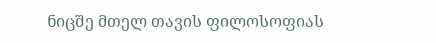ნიცშე მთელ თავის ფილოსოფიას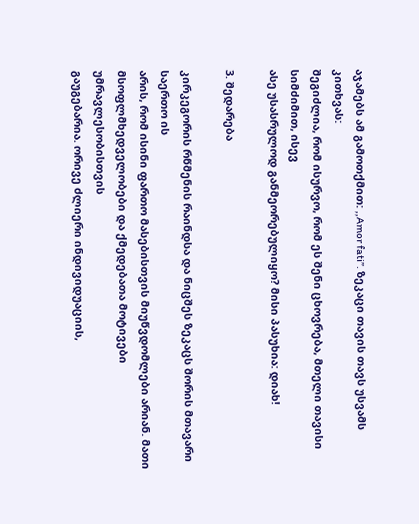აჯამებს ამ გამოთქმით: ,,Amor fati”. ზეკაცი თავის თავს უსვამს კითხვას:
შეგიძლია, რომ ისურვო, რომ ეს შენი ცხოვრება, მთელი თავისი სიმძიმით, ისევ
ასე უსასრულოდ განმეორებულიყო? მისი პასუხია: დიახ!

3. შედარება

კირკეგორის რწმენის რაინდსა და ნიცშეს ზეკაცს შორის მთავარი საერთო ის
არის, რომ ისინი ფართო მასებისთვის მიუწვდომლები არიან. მათი
მსოფლმხედველობები და ქმედებათა მოტივები უმრავლესობისთვის
გაუგებარია. ორივე ძლიერი ინდივიდუაციის,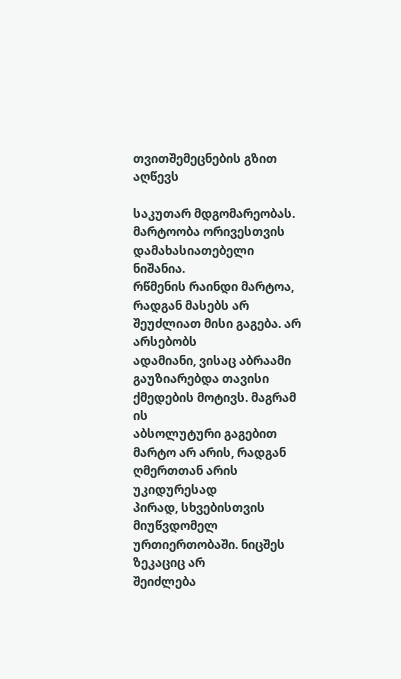თვითშემეცნების გზით აღწევს

საკუთარ მდგომარეობას. მარტოობა ორივესთვის დამახასიათებელი ნიშანია.
რწმენის რაინდი მარტოა, რადგან მასებს არ შეუძლიათ მისი გაგება. არ არსებობს
ადამიანი, ვისაც აბრაამი გაუზიარებდა თავისი ქმედების მოტივს. მაგრამ ის
აბსოლუტური გაგებით მარტო არ არის, რადგან ღმერთთან არის უკიდურესად
პირად, სხვებისთვის მიუწვდომელ ურთიერთობაში. ნიცშეს ზეკაციც არ
შეიძლება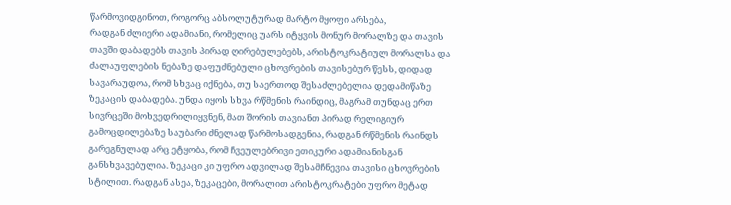წარმოვიდგინოთ, როგორც აბსოლუტურად მარტო მყოფი არსება,
რადგან ძლიერი ადამიანი, რომელიც უარს იტყვის მონურ მორალზე და თავის
თავში დაბადებს თავის პირად ღირებულებებს, არისტოკრატიულ მორალსა და
ძალაუფლების ნებაზე დაფუძნებული ცხოვრების თავისებურ წესს, დიდად
სავარაუდოა, რომ სხვაც იქნება, თუ საერთოდ შესაძლებელია დედამიწაზე
ზეკაცის დაბადება. უნდა იყოს სხვა რწმენის რაინდიც, მაგრამ თუნდაც ერთ
სივრცეში მოხვედრილიყვნენ, მათ შორის თავიანთ პირად რელიგიურ
გამოცდილებაზე საუბარი ძნელად წარმოსადგენია, რადგან რწმენის რაინდს
გარეგნულად არც ეტყობა, რომ ჩვეულებრივი ეთიკური ადამიანისგან
განსხვავებულია. ზეკაცი კი უფრო ადვილად შესამჩნევია თავისი ცხოვრების
სტილით. რადგან ასეა, ზეკაცები, მორალით არისტოკრატები უფრო მეტად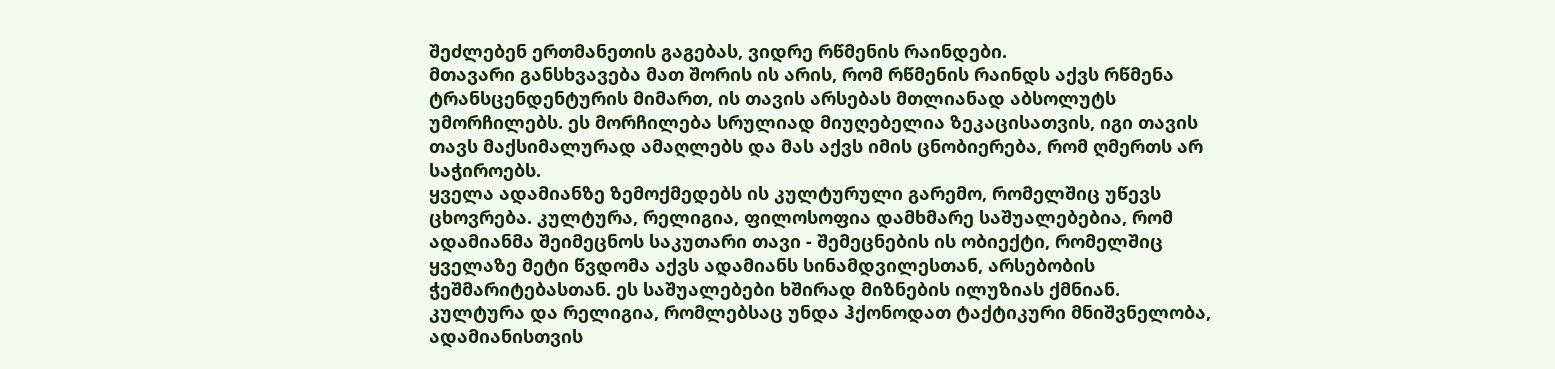შეძლებენ ერთმანეთის გაგებას, ვიდრე რწმენის რაინდები.
მთავარი განსხვავება მათ შორის ის არის, რომ რწმენის რაინდს აქვს რწმენა
ტრანსცენდენტურის მიმართ, ის თავის არსებას მთლიანად აბსოლუტს
უმორჩილებს. ეს მორჩილება სრულიად მიუღებელია ზეკაცისათვის, იგი თავის
თავს მაქსიმალურად ამაღლებს და მას აქვს იმის ცნობიერება, რომ ღმერთს არ
საჭიროებს.
ყველა ადამიანზე ზემოქმედებს ის კულტურული გარემო, რომელშიც უწევს
ცხოვრება. კულტურა, რელიგია, ფილოსოფია დამხმარე საშუალებებია, რომ
ადამიანმა შეიმეცნოს საკუთარი თავი - შემეცნების ის ობიექტი, რომელშიც
ყველაზე მეტი წვდომა აქვს ადამიანს სინამდვილესთან, არსებობის
ჭეშმარიტებასთან. ეს საშუალებები ხშირად მიზნების ილუზიას ქმნიან.
კულტურა და რელიგია, რომლებსაც უნდა ჰქონოდათ ტაქტიკური მნიშვნელობა,
ადამიანისთვის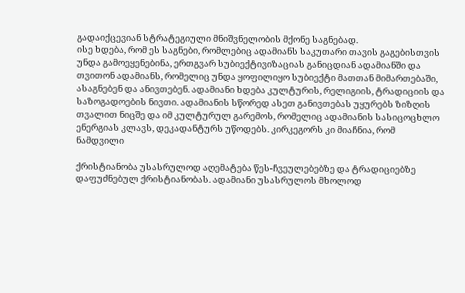გადაიქცევიან სტრატეგიული მნიშვნელობის მქონე საგნებად.
ისე ხდება, რომ ეს საგნები, რომლებიც ადამიანს საკუთარი თავის გაგებისთვის
უნდა გამოეყენებინა, ერთგვარ სუბიექტივიზაციას განიცდიან ადამიანში და
თვითონ ადამიანს, რომელიც უნდა ყოფილიყო სუბიექტი მათთან მიმართებაში,
ასაგნებენ და ანივთებენ. ადამიანი ხდება კულტურის, რელიგიის, ტრადიციის და
საზოგადოების ნივთი. ადამიანის სწორედ ასეთ განივთებას უყურებს ზიზღის
თვალით ნიცშე და იმ კულტურულ გარემოს, რომელიც ადამიანის სასიცოცხლო
ენერგიას კლავს, დეკადანტურს უწოდებს. კირკეგორს კი მიაჩნია, რომ ნამდვილი

ქრისტიანობა უსასრულოდ აღემატება წეს-ჩვეულებებზე და ტრადიციებზე
დაფუძნებულ ქრისტიანობას. ადამიანი უსასრულოს მხოლოდ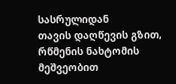სასრულიდან
თავის დაღწევის გზით, რწმენის ნახტომის მეშვეობით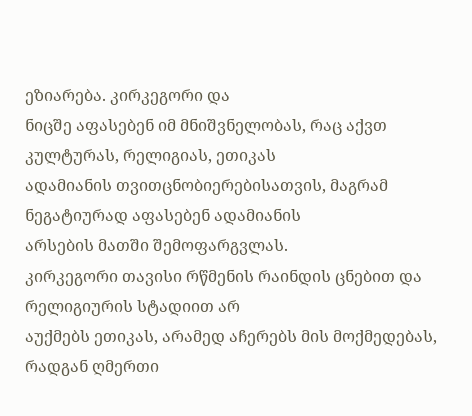ეზიარება. კირკეგორი და
ნიცშე აფასებენ იმ მნიშვნელობას, რაც აქვთ კულტურას, რელიგიას, ეთიკას
ადამიანის თვითცნობიერებისათვის, მაგრამ ნეგატიურად აფასებენ ადამიანის
არსების მათში შემოფარგვლას.
კირკეგორი თავისი რწმენის რაინდის ცნებით და რელიგიურის სტადიით არ
აუქმებს ეთიკას, არამედ აჩერებს მის მოქმედებას, რადგან ღმერთი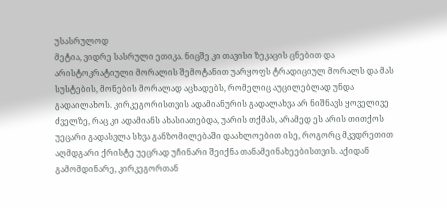უსასრულოდ
მეტია, ვიდრე სასრული ეთიკა. ნიცშე კი თავისი ზეკაცის ცნებით და
არისტოკრატიული მორალის შემოტანით უარყოფს ტრადიციულ მორალს და მას
სუსტების, მონების მორალად აცხადებს, რომელიც აუცილებლად უნდა
გადაილახოს. კირკეგორისთვის ადამიანურის გადალახვა არ ნიშნავს ყოველივე
ძველზე, რაც კი ადამიანს ახასიათებდა, უარის თქმას, არამედ ეს არის თითქოს
უეცარი გადასვლა სხვა განზომილებაში დაახლოებით ისე, როგორც მკვდრეთით
აღმდგარი ქრისტე უეცრად უჩინარი შეიქნა თანამეინახეებისთვის. აქიდან
გამომდინარე, კირკეგორთან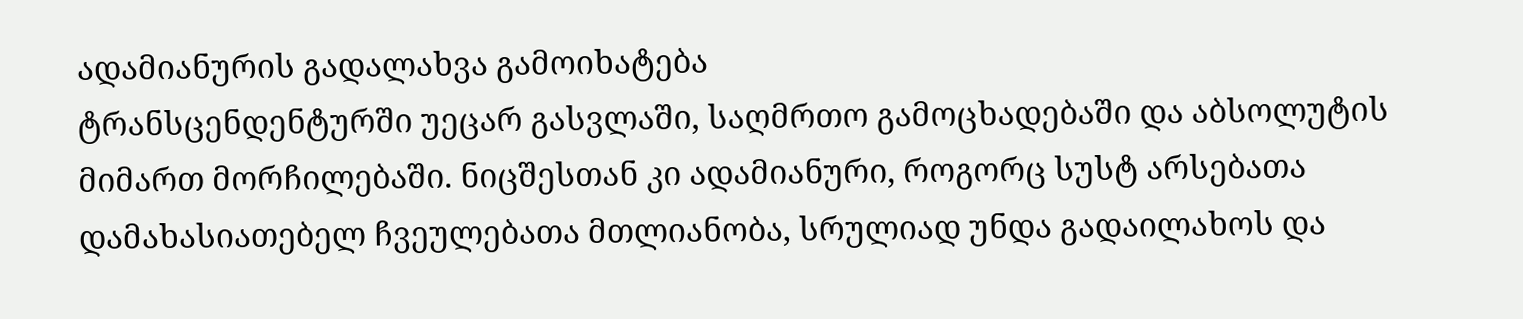ადამიანურის გადალახვა გამოიხატება
ტრანსცენდენტურში უეცარ გასვლაში, საღმრთო გამოცხადებაში და აბსოლუტის
მიმართ მორჩილებაში. ნიცშესთან კი ადამიანური, როგორც სუსტ არსებათა
დამახასიათებელ ჩვეულებათა მთლიანობა, სრულიად უნდა გადაილახოს და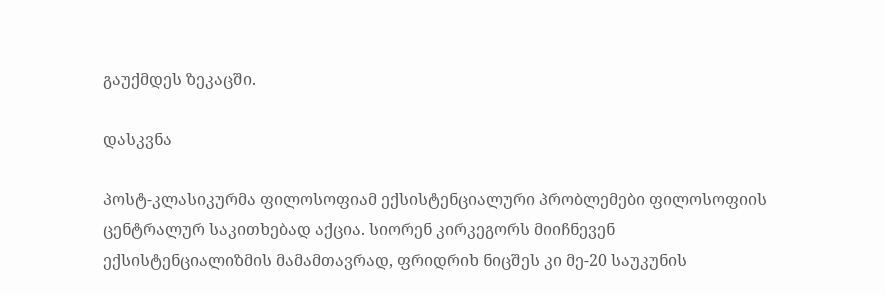გაუქმდეს ზეკაცში.

დასკვნა

პოსტ-კლასიკურმა ფილოსოფიამ ექსისტენციალური პრობლემები ფილოსოფიის
ცენტრალურ საკითხებად აქცია. სიორენ კირკეგორს მიიჩნევენ
ექსისტენციალიზმის მამამთავრად, ფრიდრიხ ნიცშეს კი მე-20 საუკუნის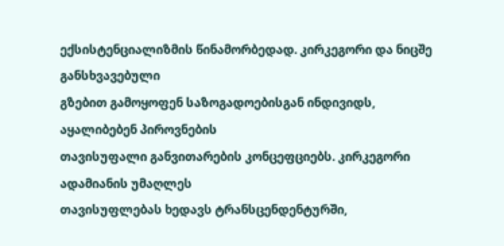ექსისტენციალიზმის წინამორბედად. კირკეგორი და ნიცშე განსხვავებული
გზებით გამოყოფენ საზოგადოებისგან ინდივიდს, აყალიბებენ პიროვნების
თავისუფალი განვითარების კონცეფციებს. კირკეგორი ადამიანის უმაღლეს
თავისუფლებას ხედავს ტრანსცენდენტურში,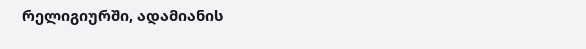რელიგიურში, ადამიანის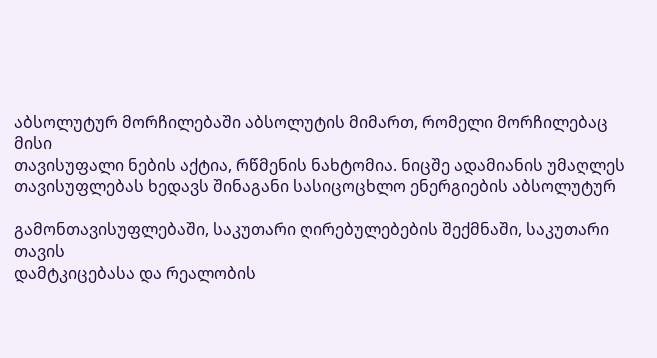აბსოლუტურ მორჩილებაში აბსოლუტის მიმართ, რომელი მორჩილებაც მისი
თავისუფალი ნების აქტია, რწმენის ნახტომია. ნიცშე ადამიანის უმაღლეს
თავისუფლებას ხედავს შინაგანი სასიცოცხლო ენერგიების აბსოლუტურ

გამონთავისუფლებაში, საკუთარი ღირებულებების შექმნაში, საკუთარი თავის
დამტკიცებასა და რეალობის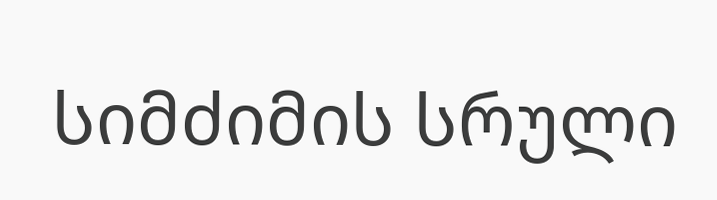სიმძიმის სრული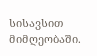სისავსით მიმღეობაში.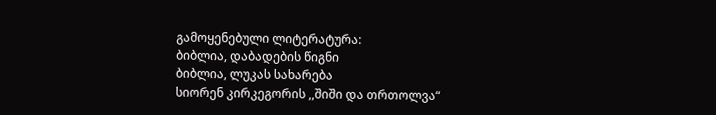გამოყენებული ლიტერატურა:
ბიბლია, დაბადების წიგნი
ბიბლია, ლუკას სახარება
სიორენ კირკეგორის ,,შიში და თრთოლვა“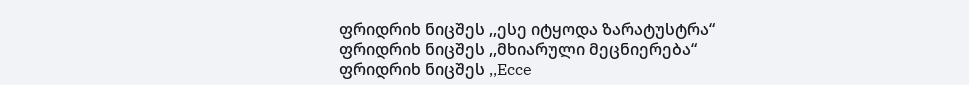ფრიდრიხ ნიცშეს ,,ესე იტყოდა ზარატუსტრა“
ფრიდრიხ ნიცშეს ,,მხიარული მეცნიერება“
ფრიდრიხ ნიცშეს ,,Ecce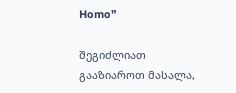Homo”

შეგიძლიათ გააზიაროთ მასალა,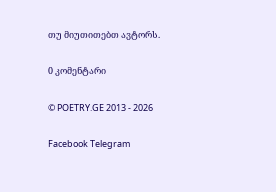თუ მიუთითებთ ავტორს.

0 კომენტარი

© POETRY.GE 2013 - 2026

Facebook Telegram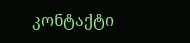კონტაქტი